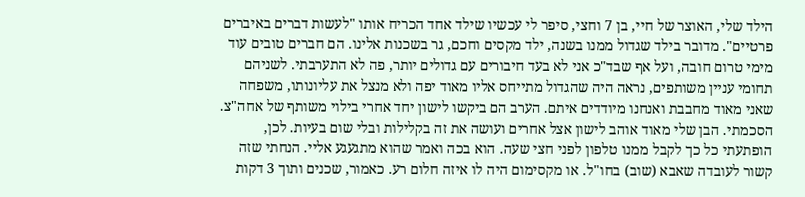הילד שלי, האוצר של חיי, בן 7 וחצי, סיפר לי עכשיו שילד אחד הכריח אותו "לעשות דברים באיברים פרטיים". מדובר בילד שגדול ממנו בשנה, ילד מקסים וחכם, גר בשכנות אלינו. הם חברים טובים עוד מימי טרום חובה, ועל אף שבד"כ אני לא בעד חיבורים עם גדולים יותר, פה לא התערבתי. לשניהם תחומי עניין משותפים, נראה היה שהגדול מתייחס אליו מאוד יפה ולא מנצל את עליונותו, משפחה שאני מאוד מחבבת ואנחנו מיודדים איתם. הערב הם ביקשו לישון יחד אחרי בילוי משותף של אחה"צ. הסכמתי. הבן שלי מאוד אוהב לישון אצל אחרים ועושה את זה בקלילות ובלי שום בעיות. לכן, הופתעתי כל כך לקבל ממנו טלפון לפני חצי שעה. הוא בכה ואמר שהוא מתגעגע אליי. הנחתי שזה קשור לעובדה שאבא (שוב) בחו"ל. או מקסימום היה לו איזה חלום רע. כאמור, שכנים ותוך 3 דקות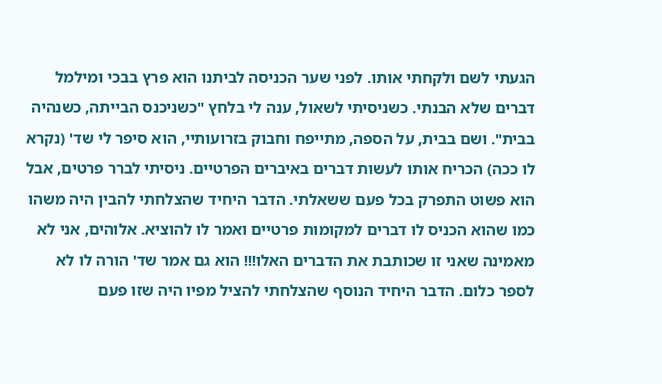הגעתי לשם ולקחתי אותו. לפני שער הכניסה לביתנו הוא פרץ בבכי ומילמל דברים שלא הבנתי. כשניסיתי לשאול, ענה לי בלחץ "כשניכנס הבייתה, כשנהיה בבית". ושם בבית, על הספה, מתייפח וחבוק בזרועותיי, הוא סיפר לי שד' (נקרא לו ככה) הכריח אותו לעשות דברים באיברים הפרטיים. ניסיתי לברר פרטים, אבל הוא פשוט התפרק בכל פעם ששאלתי. הדבר היחיד שהצלחתי להבין היה משהו כמו שהוא הכניס לו דברים למקומות פרטיים ואמר לו להוציא. אלוהים, אני לא מאמינה שאני זו שכותבת את הדברים האלו!!! הוא גם אמר שד' הורה לו לא לספר כלום. הדבר היחיד הנוסף שהצלחתי להציל מפיו היה שזו פעם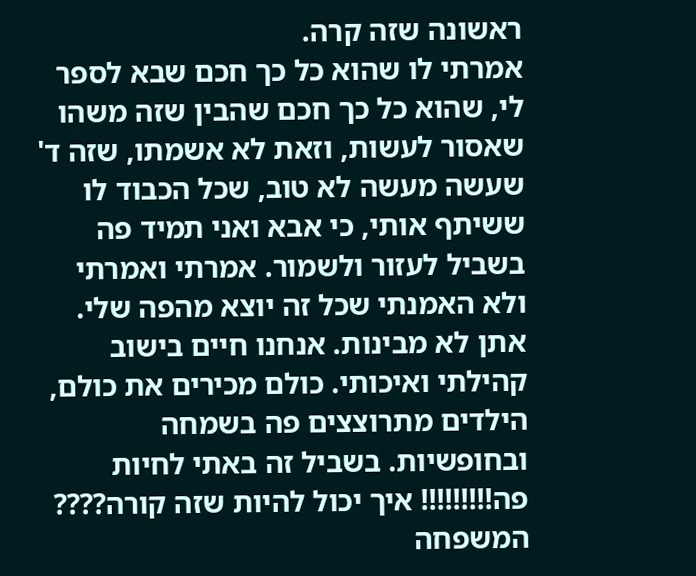ראשונה שזה קרה.
אמרתי לו שהוא כל כך חכם שבא לספר לי, שהוא כל כך חכם שהבין שזה משהו שאסור לעשות, וזאת לא אשמתו, שזה ד' שעשה מעשה לא טוב, שכל הכבוד לו ששיתף אותי, כי אבא ואני תמיד פה בשביל לעזור ולשמור. אמרתי ואמרתי ולא האמנתי שכל זה יוצא מהפה שלי. אתן לא מבינות. אנחנו חיים בישוב קהילתי ואיכותי. כולם מכירים את כולם, הילדים מתרוצצים פה בשמחה ובחופשיות. בשביל זה באתי לחיות פה!!!!!!!!! איך יכול להיות שזה קורה???? המשפחה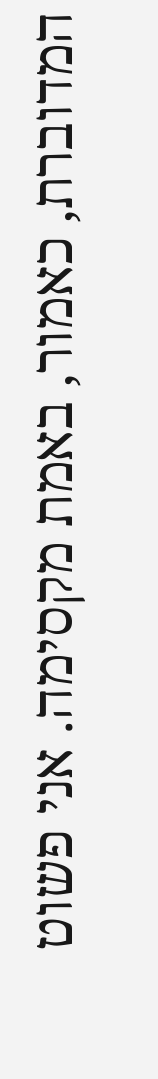המדוברת, כאמור, באמת מקסימה. אני פשוט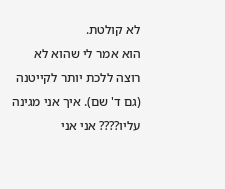לא קולטת.
הוא אמר לי שהוא לא רוצה ללכת יותר לקייטנה (גם ד' שם). איך אני מגינה עליו???? אני אני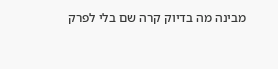מבינה מה בדיוק קרה שם בלי לפרק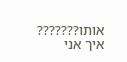אותו??????? איך אני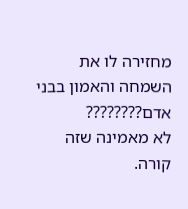מחזירה לו את השמחה והאמון בבני אדם????????
לא מאמינה שזה קורה.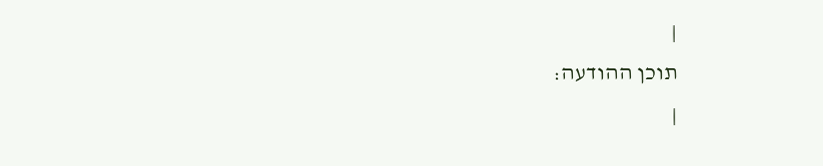|
תוכן ההודעה:
|